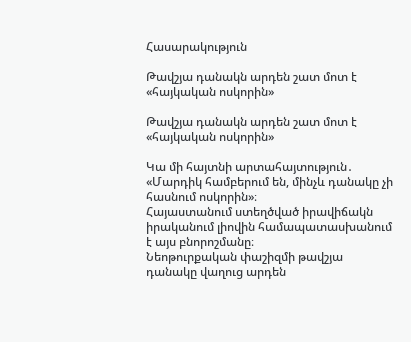Հասարակություն

Թավշյա դանակն արդեն շատ մոտ է «հայկական ոսկորին»

Թավշյա դանակն արդեն շատ մոտ է «հայկական ոսկորին»

Կա մի հայտնի արտահայտություն․ «Մարդիկ համբերում են, մինչև դանակը չի հասնում ոսկորին»։
Հայաստանում ստեղծված իրավիճակն իրականում լիովին համապատասխանում է այս բնորոշմանը։
Նեոթուրքական փաշիզմի թավշյա դանակը վաղուց արդեն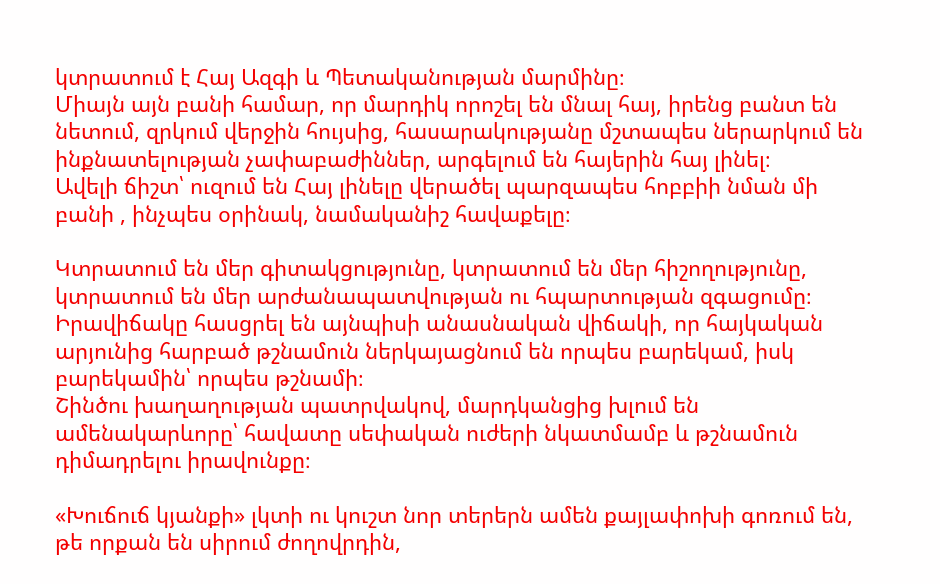կտրատում է Հայ Ազգի և Պետականության մարմինը։
Միայն այն բանի համար, որ մարդիկ որոշել են մնալ հայ, իրենց բանտ են նետում, զրկում վերջին հույսից, հասարակությանը մշտապես ներարկում են ինքնատելության չափաբաժիններ, արգելում են հայերին հայ լինել։
Ավելի ճիշտ՝ ուզում են Հայ լինելը վերածել պարզապես հոբբիի նման մի բանի , ինչպես օրինակ, նամականիշ հավաքելը։

Կտրատում են մեր գիտակցությունը, կտրատում են մեր հիշողությունը, կտրատում են մեր արժանապատվության ու հպարտության զգացումը։ Իրավիճակը հասցրել են այնպիսի անասնական վիճակի, որ հայկական արյունից հարբած թշնամուն ներկայացնում են որպես բարեկամ, իսկ բարեկամին՝ որպես թշնամի։
Շինծու խաղաղության պատրվակով, մարդկանցից խլում են ամենակարևորը՝ հավատը սեփական ուժերի նկատմամբ և թշնամուն դիմադրելու իրավունքը։

«Խուճուճ կյանքի» լկտի ու կուշտ նոր տերերն ամեն քայլափոխի գոռում են, թե որքան են սիրում ժողովրդին,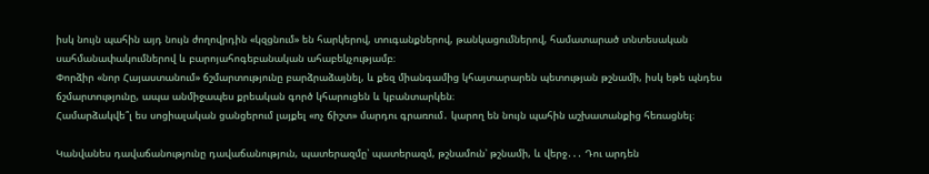իսկ նույն պահին այդ նույն ժողովրդին «կզցնում» են հարկերով, տուգանքներով, թանկացումներով, համատարած տնտեսական սահմանափակումներով և բարոյահոգեբանական ահաբեկչությամբ։
Փորձիր «նոր Հայաստանում» ճշմարտությունը բարձրաձայնել, և քեզ միանգամից կհայտարարեն պետության թշնամի, իսկ եթե պնդես ճշմարտությունը, ապա անմիջապես քրեական գործ կհարուցեն և կբանտարկեն։
Համարձակվե՞լ ես սոցիալական ցանցերում լայքել «ոչ ճիշտ» մարդու գրառում․ կարող են նույն պահին աշխատանքից հեռացնել։

Կանվանես դավաճանությունը դավաճանություն, պատերազմը՝ պատերազմ, թշնամուն՝ թշնամի, և վերջ․․․ Դու արդեն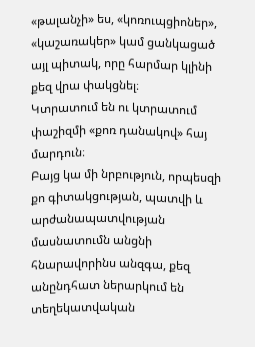«թալանչի» ես, «կոռուպցիոներ», «կաշառակեր» կամ ցանկացած այլ պիտակ, որը հարմար կլինի քեզ վրա փակցնել։
Կտրատում են ու կտրատում փաշիզմի «քոռ դանակով» հայ մարդուն։
Բայց կա մի նրբություն, որպեսզի քո գիտակցության, պատվի և արժանապատվության մասնատումն անցնի հնարավորինս անզգա, քեզ անընդհատ ներարկում են տեղեկատվական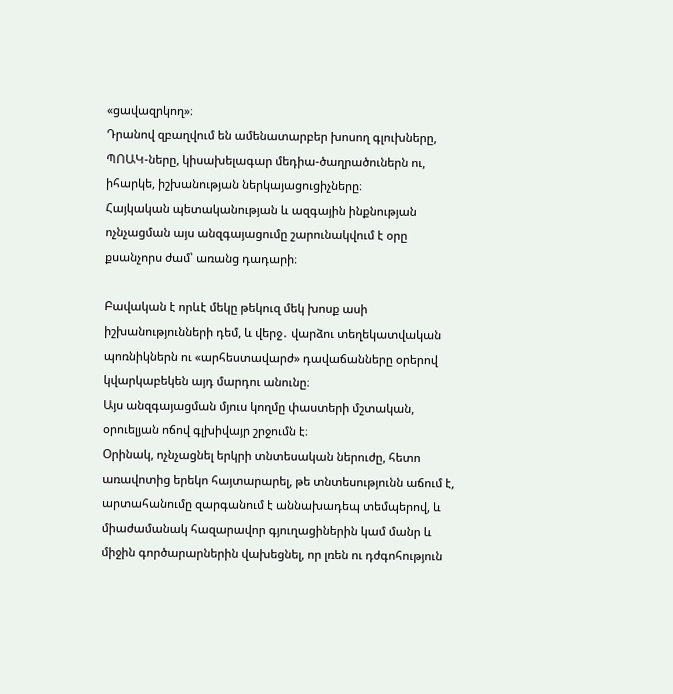«ցավազրկող»։
Դրանով զբաղվում են ամենատարբեր խոսող գլուխները, ՊՈԱԿ-ները, կիսախելագար մեդիա-ծաղրածուներն ու, իհարկե, իշխանության ներկայացուցիչները։
Հայկական պետականության և ազգային ինքնության ոչնչացման այս անզգայացումը շարունակվում է օրը քսանչորս ժամ՝ առանց դադարի։

Բավական է որևէ մեկը թեկուզ մեկ խոսք ասի իշխանությունների դեմ, և վերջ․ վարձու տեղեկատվական պոռնիկներն ու «արհեստավարժ» դավաճանները օրերով կվարկաբեկեն այդ մարդու անունը։
Այս անզգայացման մյուս կողմը փաստերի մշտական, օրուելյան ոճով գլխիվայր շրջումն է։
Օրինակ, ոչնչացնել երկրի տնտեսական ներուժը, հետո առավոտից երեկո հայտարարել, թե տնտեսությունն աճում է, արտահանումը զարգանում է աննախադեպ տեմպերով, և միաժամանակ հազարավոր գյուղացիներին կամ մանր և միջին գործարարներին վախեցնել, որ լռեն ու դժգոհություն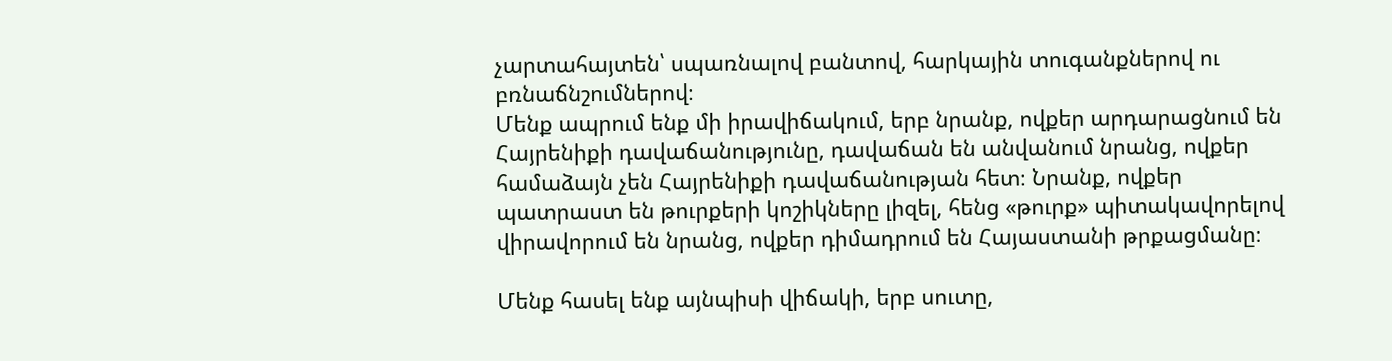չարտահայտեն՝ սպառնալով բանտով, հարկային տուգանքներով ու բռնաճնշումներով։
Մենք ապրում ենք մի իրավիճակում, երբ նրանք, ովքեր արդարացնում են Հայրենիքի դավաճանությունը, դավաճան են անվանում նրանց, ովքեր համաձայն չեն Հայրենիքի դավաճանության հետ։ Նրանք, ովքեր պատրաստ են թուրքերի կոշիկները լիզել, հենց «թուրք» պիտակավորելով վիրավորում են նրանց, ովքեր դիմադրում են Հայաստանի թրքացմանը։

Մենք հասել ենք այնպիսի վիճակի, երբ սուտը,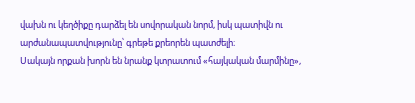վախն ու կեղծիքը դարձել են սովորական նորմ, իսկ պատիվն ու արժանապատվությունը՝ գրեթե քրեորեն պատժելի։
Սակայն որքան խորն են նրանք կտրատում «հայկական մարմինը»,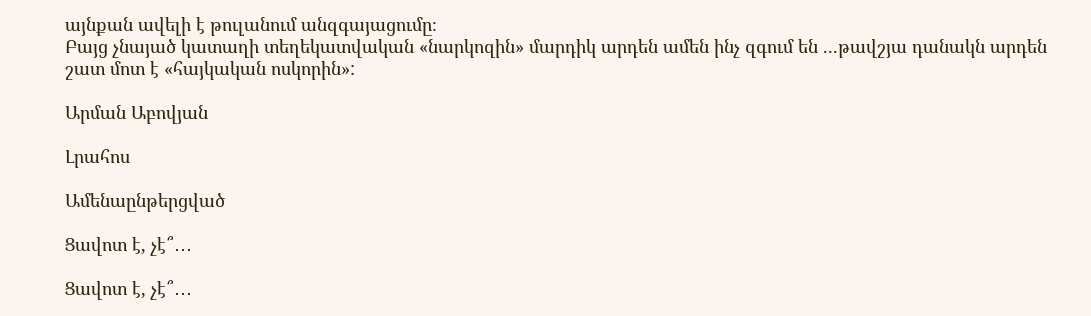այնքան ավելի է թուլանում անզգայացումը։
Բայց չնայած կատաղի տեղեկատվական «նարկոզին» մարդիկ արդեն ամեն ինչ զգում են ...թավշյա դանակն արդեն շատ մոտ է «հայկական ոսկորին»:

Արման Աբովյան

Լրահոս

Ամենաընթերցված

Ցավոտ է, չէ՞․․․

Ցավոտ է, չէ՞․․․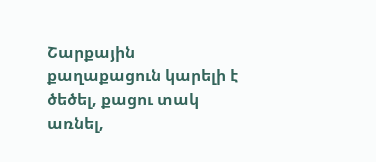Շարքային քաղաքացուն կարելի է ծեծել, քացու տակ առնել,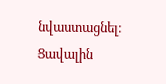նվաստացնել։ Ցավալին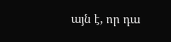այն է, որ դա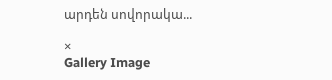արդեն սովորակա...

×
Gallery Image